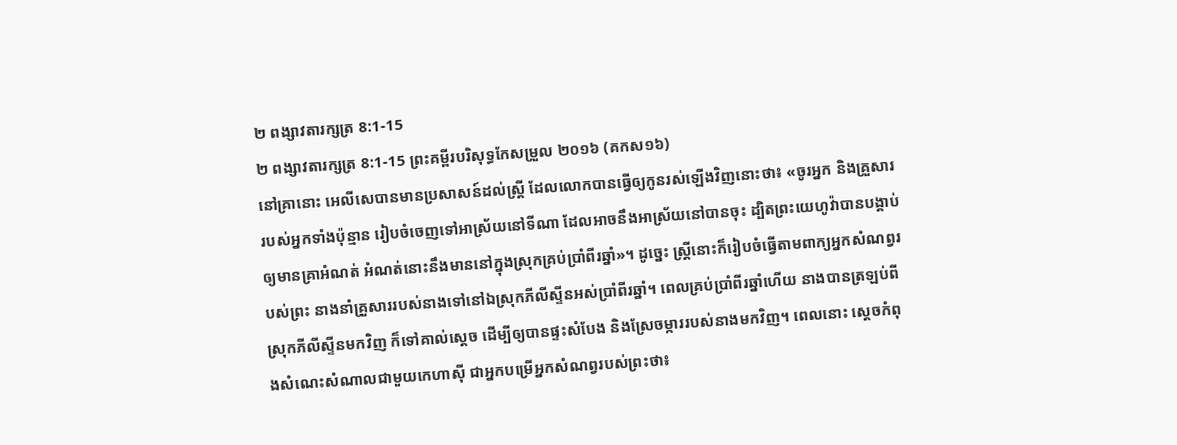២ ពង្សាវតារក្សត្រ 8:1-15
២ ពង្សាវតារក្សត្រ 8:1-15 ព្រះគម្ពីរបរិសុទ្ធកែសម្រួល ២០១៦ (គកស១៦)
នៅគ្រានោះ អេលីសេបានមានប្រសាសន៍ដល់ស្ត្រី ដែលលោកបានធ្វើឲ្យកូនរស់ឡើងវិញនោះថា៖ «ចូរអ្នក និងគ្រួសាររបស់អ្នកទាំងប៉ុន្មាន រៀបចំចេញទៅអាស្រ័យនៅទីណា ដែលអាចនឹងអាស្រ័យនៅបានចុះ ដ្បិតព្រះយេហូវ៉ាបានបង្គាប់ឲ្យមានគ្រាអំណត់ អំណត់នោះនឹងមាននៅក្នុងស្រុកគ្រប់ប្រាំពីរឆ្នាំ»។ ដូច្នេះ ស្ត្រីនោះក៏រៀបចំធ្វើតាមពាក្យអ្នកសំណព្វរបស់ព្រះ នាងនាំគ្រួសាររបស់នាងទៅនៅឯស្រុកភីលីស្ទីនអស់ប្រាំពីរឆ្នាំ។ ពេលគ្រប់ប្រាំពីរឆ្នាំហើយ នាងបានត្រឡប់ពីស្រុកភីលីស្ទីនមកវិញ ក៏ទៅគាល់ស្តេច ដើម្បីឲ្យបានផ្ទះសំបែង និងស្រែចម្ការរបស់នាងមកវិញ។ ពេលនោះ ស្តេចកំពុងសំណេះសំណាលជាមួយកេហាស៊ី ជាអ្នកបម្រើអ្នកសំណព្វរបស់ព្រះថា៖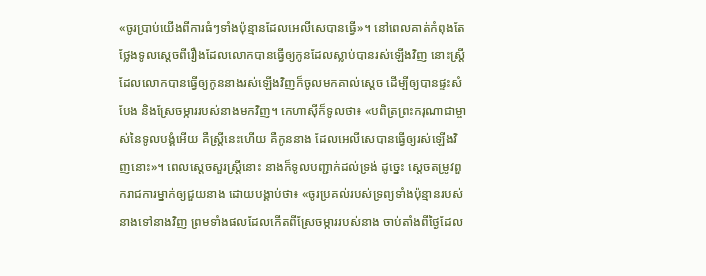«ចូរប្រាប់យើងពីការធំៗទាំងប៉ុន្មានដែលអេលីសេបានធ្វើ»។ នៅពេលគាត់កំពុងតែថ្លែងទូលស្តេចពីរឿងដែលលោកបានធ្វើឲ្យកូនដែលស្លាប់បានរស់ឡើងវិញ នោះស្ត្រីដែលលោកបានធ្វើឲ្យកូននាងរស់ឡើងវិញក៏ចូលមកគាល់ស្តេច ដើម្បីឲ្យបានផ្ទះសំបែង និងស្រែចម្ការរបស់នាងមកវិញ។ កេហាស៊ីក៏ទូលថា៖ «បពិត្រព្រះករុណាជាម្ចាស់នៃទូលបង្គំអើយ គឺស្ត្រីនេះហើយ គឺកូននាង ដែលអេលីសេបានធ្វើឲ្យរស់ឡើងវិញនោះ»។ ពេលស្តេចសួរស្ត្រីនោះ នាងក៏ទូលបញ្ជាក់ដល់ទ្រង់ ដូច្នេះ ស្ដេចតម្រូវពួករាជការម្នាក់ឲ្យជួយនាង ដោយបង្គាប់ថា៖ «ចូរប្រគល់របស់ទ្រព្យទាំងប៉ុន្មានរបស់នាងទៅនាងវិញ ព្រមទាំងផលដែលកើតពីស្រែចម្ការរបស់នាង ចាប់តាំងពីថ្ងៃដែល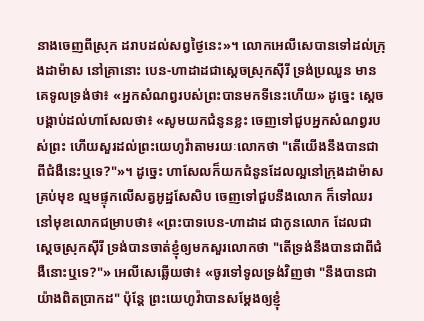នាងចេញពីស្រុក ដរាបដល់សព្វថ្ងៃនេះ»។ លោកអេលីសេបានទៅដល់ក្រុងដាម៉ាស នៅគ្រានោះ បេន-ហាដាដជាស្តេចស្រុកស៊ីរី ទ្រង់ប្រឈួន មានគេទូលទ្រង់ថា៖ «អ្នកសំណព្វរបស់ព្រះបានមកទីនេះហើយ» ដូច្នេះ ស្ដេចបង្គាប់ដល់ហាសែលថា៖ «សូមយកជំនូនខ្លះ ចេញទៅជួបអ្នកសំណព្វរបស់ព្រះ ហើយសួរដល់ព្រះយេហូវ៉ាតាមរយៈលោកថា "តើយើងនឹងបានជាពីជំងឺនេះឬទេ?"»។ ដូច្នេះ ហាសែលក៏យកជំនូនដែលល្អនៅក្រុងដាម៉ាសគ្រប់មុខ ល្មមផ្ទុកលើសត្វអូដ្ឋសែសិប ចេញទៅជួបនឹងលោក ក៏ទៅឈរនៅមុខលោកជម្រាបថា៖ «ព្រះបាទបេន-ហាដាដ ជាកូនលោក ដែលជាស្តេចស្រុកស៊ីរី ទ្រង់បានចាត់ខ្ញុំឲ្យមកសួរលោកថា "តើទ្រង់នឹងបានជាពីជំងឺនោះឬទេ?"» អេលីសេឆ្លើយថា៖ «ចូរទៅទូលទ្រង់វិញថា "នឹងបានជាយ៉ាងពិតប្រាកដ" ប៉ុន្តែ ព្រះយេហូវ៉ាបានសម្ដែងឲ្យខ្ញុំ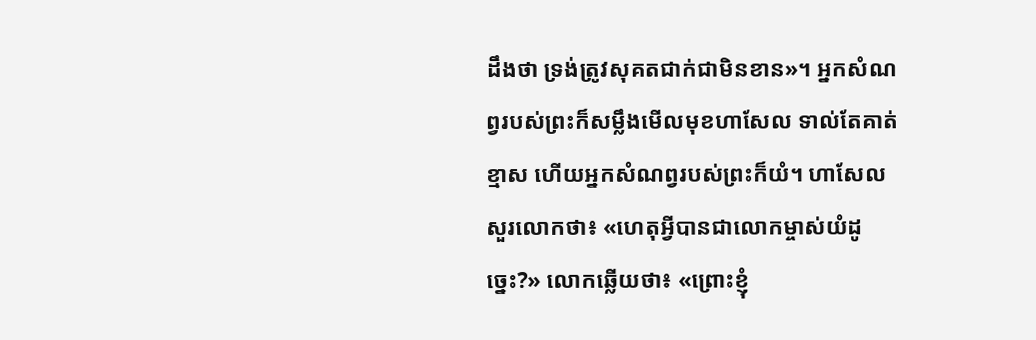ដឹងថា ទ្រង់ត្រូវសុគតជាក់ជាមិនខាន»។ អ្នកសំណព្វរបស់ព្រះក៏សម្លឹងមើលមុខហាសែល ទាល់តែគាត់ខ្មាស ហើយអ្នកសំណព្វរបស់ព្រះក៏យំ។ ហាសែលសួរលោកថា៖ «ហេតុអ្វីបានជាលោកម្ចាស់យំដូច្នេះ?» លោកឆ្លើយថា៖ «ព្រោះខ្ញុំ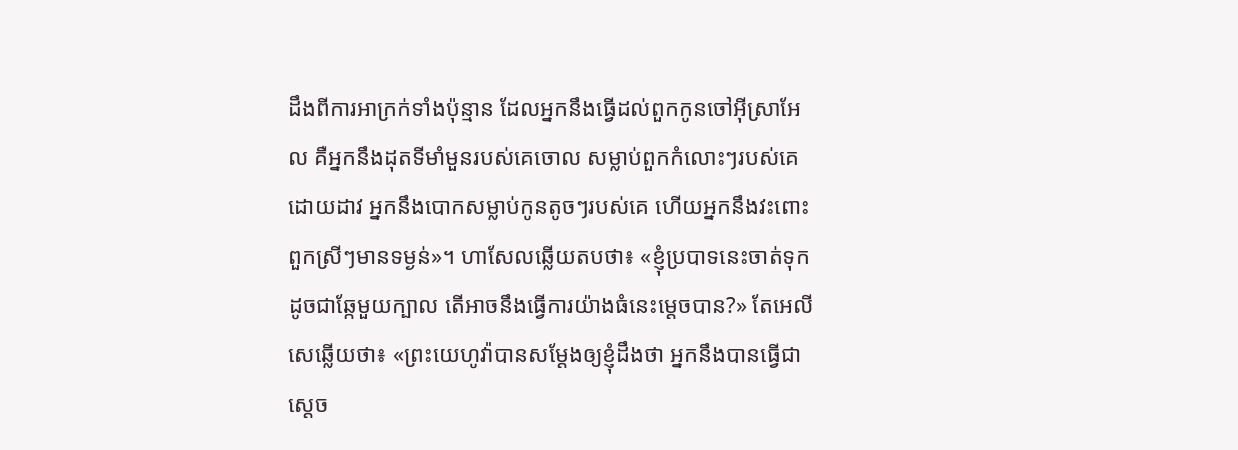ដឹងពីការអាក្រក់ទាំងប៉ុន្មាន ដែលអ្នកនឹងធ្វើដល់ពួកកូនចៅអ៊ីស្រាអែល គឺអ្នកនឹងដុតទីមាំមួនរបស់គេចោល សម្លាប់ពួកកំលោះៗរបស់គេដោយដាវ អ្នកនឹងបោកសម្លាប់កូនតូចៗរបស់គេ ហើយអ្នកនឹងវះពោះពួកស្រីៗមានទម្ងន់»។ ហាសែលឆ្លើយតបថា៖ «ខ្ញុំប្របាទនេះចាត់ទុកដូចជាឆ្កែមួយក្បាល តើអាចនឹងធ្វើការយ៉ាងធំនេះម្ដេចបាន?» តែអេលីសេឆ្លើយថា៖ «ព្រះយេហូវ៉ាបានសម្ដែងឲ្យខ្ញុំដឹងថា អ្នកនឹងបានធ្វើជាស្តេច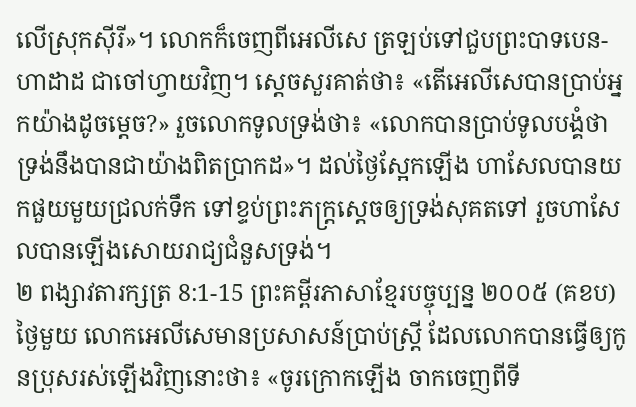លើស្រុកស៊ីរី»។ លោកក៏ចេញពីអេលីសេ ត្រឡប់ទៅជួបព្រះបាទបេន-ហាដាដ ជាចៅហ្វាយវិញ។ ស្ដេចសួរគាត់ថា៖ «តើអេលីសេបានប្រាប់អ្នកយ៉ាងដូចម្តេច?» រួចលោកទូលទ្រង់ថា៖ «លោកបានប្រាប់ទូលបង្គំថា ទ្រង់នឹងបានជាយ៉ាងពិតប្រាកដ»។ ដល់ថ្ងៃស្អែកឡើង ហាសែលបានយកផួយមួយជ្រលក់ទឹក ទៅខ្ទប់ព្រះភក្ត្រស្តេចឲ្យទ្រង់សុគតទៅ រួចហាសែលបានឡើងសោយរាជ្យជំនួសទ្រង់។
២ ពង្សាវតារក្សត្រ 8:1-15 ព្រះគម្ពីរភាសាខ្មែរបច្ចុប្បន្ន ២០០៥ (គខប)
ថ្ងៃមួយ លោកអេលីសេមានប្រសាសន៍ប្រាប់ស្ត្រី ដែលលោកបានធ្វើឲ្យកូនប្រុសរស់ឡើងវិញនោះថា៖ «ចូរក្រោកឡើង ចាកចេញពីទី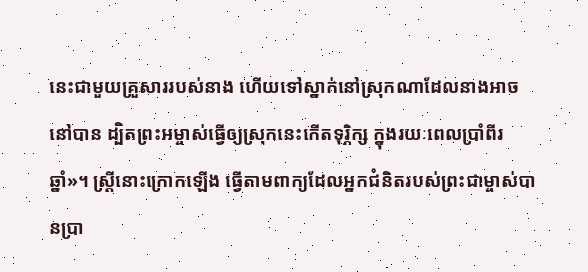នេះជាមួយគ្រួសាររបស់នាង ហើយទៅស្នាក់នៅស្រុកណាដែលនាងអាចនៅបាន ដ្បិតព្រះអម្ចាស់ធ្វើឲ្យស្រុកនេះកើតទុរ្ភិក្ស ក្នុងរយៈពេលប្រាំពីរឆ្នាំ»។ ស្ត្រីនោះក្រោកឡើង ធ្វើតាមពាក្យដែលអ្នកជំនិតរបស់ព្រះជាម្ចាស់បានប្រា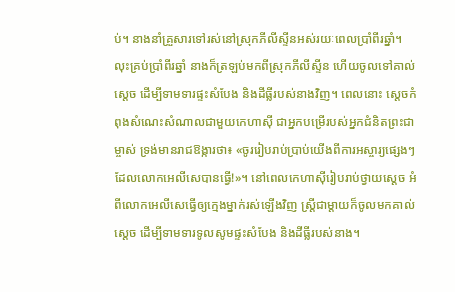ប់។ នាងនាំគ្រួសារទៅរស់នៅស្រុកភីលីស្ទីនអស់រយៈពេលប្រាំពីរឆ្នាំ។ លុះគ្រប់ប្រាំពីរឆ្នាំ នាងក៏ត្រឡប់មកពីស្រុកភីលីស្ទីន ហើយចូលទៅគាល់ស្ដេច ដើម្បីទាមទារផ្ទះសំបែង និងដីធ្លីរបស់នាងវិញ។ ពេលនោះ ស្ដេចកំពុងសំណេះសំណាលជាមួយកេហាស៊ី ជាអ្នកបម្រើរបស់អ្នកជំនិតព្រះជាម្ចាស់ ទ្រង់មានរាជឱង្ការថា៖ «ចូររៀបរាប់ប្រាប់យើងពីការអស្ចារ្យផ្សេងៗដែលលោកអេលីសេបានធ្វើ!»។ នៅពេលកេហាស៊ីរៀបរាប់ថ្វាយស្ដេច អំពីលោកអេលីសេធ្វើឲ្យក្មេងម្នាក់រស់ឡើងវិញ ស្ត្រីជាម្ដាយក៏ចូលមកគាល់ស្ដេច ដើម្បីទាមទារទូលសូមផ្ទះសំបែង និងដីធ្លីរបស់នាង។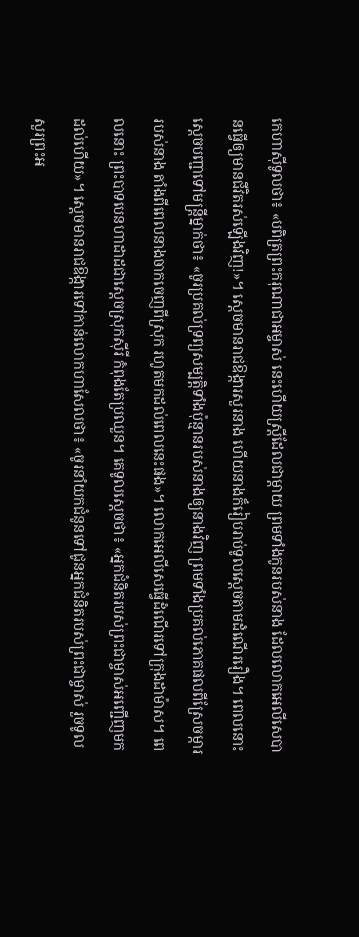កេហាស៊ីទូលថា៖ «បពិត្រព្រះករុណាជាអម្ចាស់ នេះហើយស្ត្រីដែលជាម្ដាយ ព្រមទាំងកូនរបស់នាង ដែលលោកអេលីសេបានធ្វើឲ្យមានជីវិតរស់ឡើងវិញ!»។ ស្ដេចមានរាជឱង្ការសួរនាង ហើយនាងក៏រៀបរាប់ទូលស្ដេចតាមដំណើររឿង។ ពេលនោះ ស្ដេចបញ្ជាទៅមន្ត្រីម្នាក់ថា៖ «ចូរប្រគល់ទ្រព្យសម្បត្តិទាំងប៉ុន្មានរបស់នាងឲ្យនាងវិញ ព្រមទាំងប្រគល់ភោគផលពីស្រែចម្ការរបស់នាង តាំងពីពេលនាងចាកចេញពីស្រុក រហូតមកដល់ពេលនេះផង»។ លោកអេលីសេធ្វើដំណើរទៅក្រុងដាម៉ាស។ ពេលនោះ ព្រះបាទបេនហាដាដជាស្ដេចស្រុកស៊ីរី កំពុងតែប្រឈួន។ គេទូលស្ដេចថា៖ «អ្នកជំនិតរបស់ព្រះជាម្ចាស់អញ្ជើញមកដល់ហើយ»។ ស្ដេចមានរាជឱង្ការទៅកាន់លោកហាសែលថា៖ «ចូរនាំយកជំនូនទៅជូនអ្នកជំនិតរបស់ព្រះជាម្ចាស់ រួចទូលសួរព្រះអ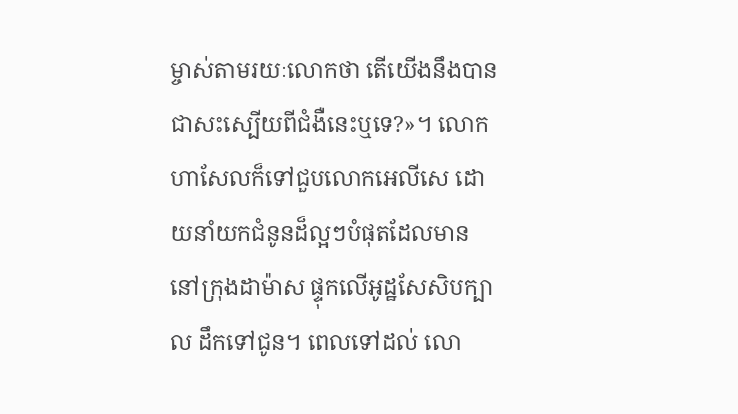ម្ចាស់តាមរយៈលោកថា តើយើងនឹងបានជាសះស្បើយពីជំងឺនេះឬទេ?»។ លោកហាសែលក៏ទៅជួបលោកអេលីសេ ដោយនាំយកជំនូនដ៏ល្អៗបំផុតដែលមាននៅក្រុងដាម៉ាស ផ្ទុកលើអូដ្ឋសែសិបក្បាល ដឹកទៅជូន។ ពេលទៅដល់ លោ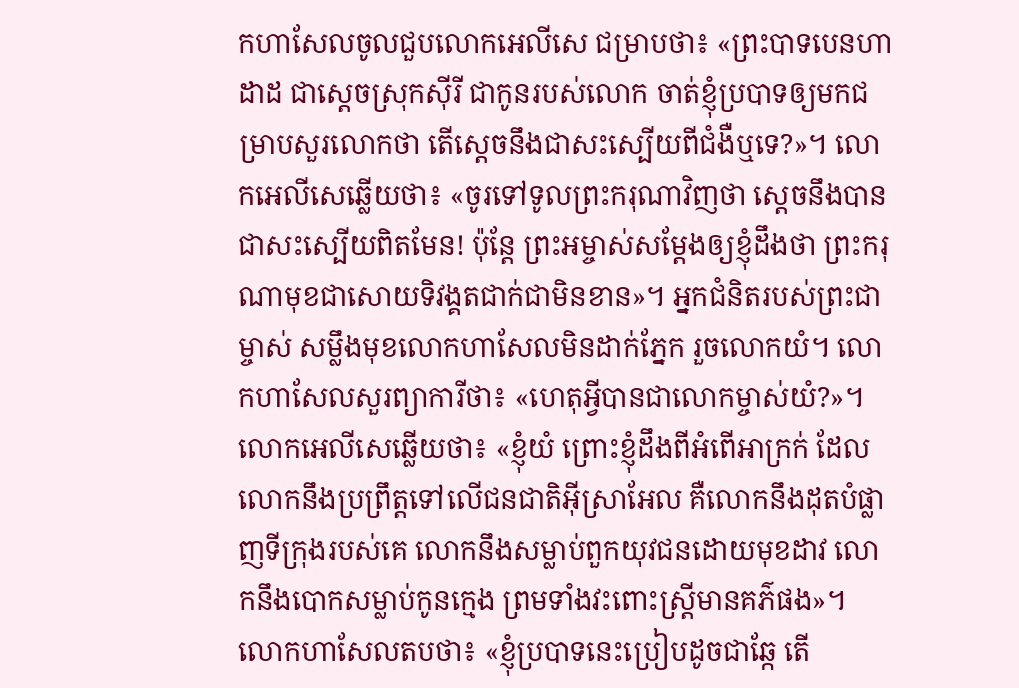កហាសែលចូលជួបលោកអេលីសេ ជម្រាបថា៖ «ព្រះបាទបេនហាដាដ ជាស្ដេចស្រុកស៊ីរី ជាកូនរបស់លោក ចាត់ខ្ញុំប្របាទឲ្យមកជម្រាបសួរលោកថា តើស្ដេចនឹងជាសះស្បើយពីជំងឺឬទេ?»។ លោកអេលីសេឆ្លើយថា៖ «ចូរទៅទូលព្រះករុណាវិញថា ស្ដេចនឹងបានជាសះស្បើយពិតមែន! ប៉ុន្តែ ព្រះអម្ចាស់សម្តែងឲ្យខ្ញុំដឹងថា ព្រះករុណាមុខជាសោយទិវង្គតជាក់ជាមិនខាន»។ អ្នកជំនិតរបស់ព្រះជាម្ចាស់ សម្លឹងមុខលោកហាសែលមិនដាក់ភ្នែក រួចលោកយំ។ លោកហាសែលសួរព្យាការីថា៖ «ហេតុអ្វីបានជាលោកម្ចាស់យំ?»។ លោកអេលីសេឆ្លើយថា៖ «ខ្ញុំយំ ព្រោះខ្ញុំដឹងពីអំពើអាក្រក់ ដែលលោកនឹងប្រព្រឹត្តទៅលើជនជាតិអ៊ីស្រាអែល គឺលោកនឹងដុតបំផ្លាញទីក្រុងរបស់គេ លោកនឹងសម្លាប់ពួកយុវជនដោយមុខដាវ លោកនឹងបោកសម្លាប់កូនក្មេង ព្រមទាំងវះពោះស្ត្រីមានគភ៌ផង»។ លោកហាសែលតបថា៖ «ខ្ញុំប្របាទនេះប្រៀបដូចជាឆ្កែ តើ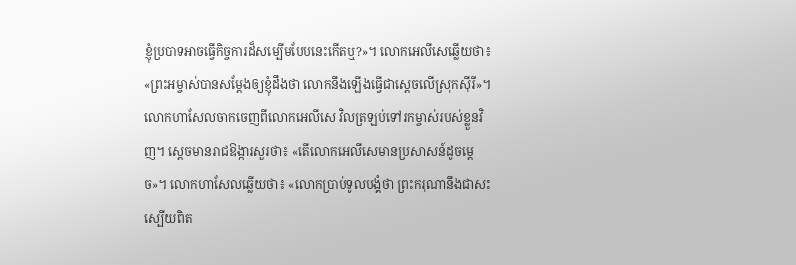ខ្ញុំប្របាទអាចធ្វើកិច្ចការដ៏សម្បើមបែបនេះកើតឬ?»។ លោកអេលីសេឆ្លើយថា៖ «ព្រះអម្ចាស់បានសម្តែងឲ្យខ្ញុំដឹងថា លោកនឹងឡើងធ្វើជាស្ដេចលើស្រុកស៊ីរី»។ លោកហាសែលចាកចេញពីលោកអេលីសេ វិលត្រឡប់ទៅរកម្ចាស់របស់ខ្លួនវិញ។ ស្ដេចមានរាជឱង្ការសួរថា៖ «តើលោកអេលីសេមានប្រសាសន៍ដូចម្ដេច»។ លោកហាសែលឆ្លើយថា៖ «លោកប្រាប់ទូលបង្គំថា ព្រះករុណានឹងជាសះស្បើយពិត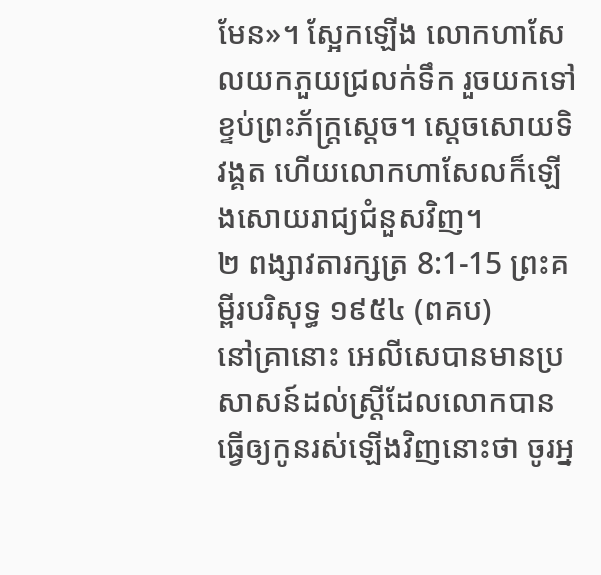មែន»។ ស្អែកឡើង លោកហាសែលយកភួយជ្រលក់ទឹក រួចយកទៅខ្ទប់ព្រះភ័ក្ត្រស្ដេច។ ស្ដេចសោយទិវង្គត ហើយលោកហាសែលក៏ឡើងសោយរាជ្យជំនួសវិញ។
២ ពង្សាវតារក្សត្រ 8:1-15 ព្រះគម្ពីរបរិសុទ្ធ ១៩៥៤ (ពគប)
នៅគ្រានោះ អេលីសេបានមានប្រសាសន៍ដល់ស្ត្រីដែលលោកបានធ្វើឲ្យកូនរស់ឡើងវិញនោះថា ចូរអ្ន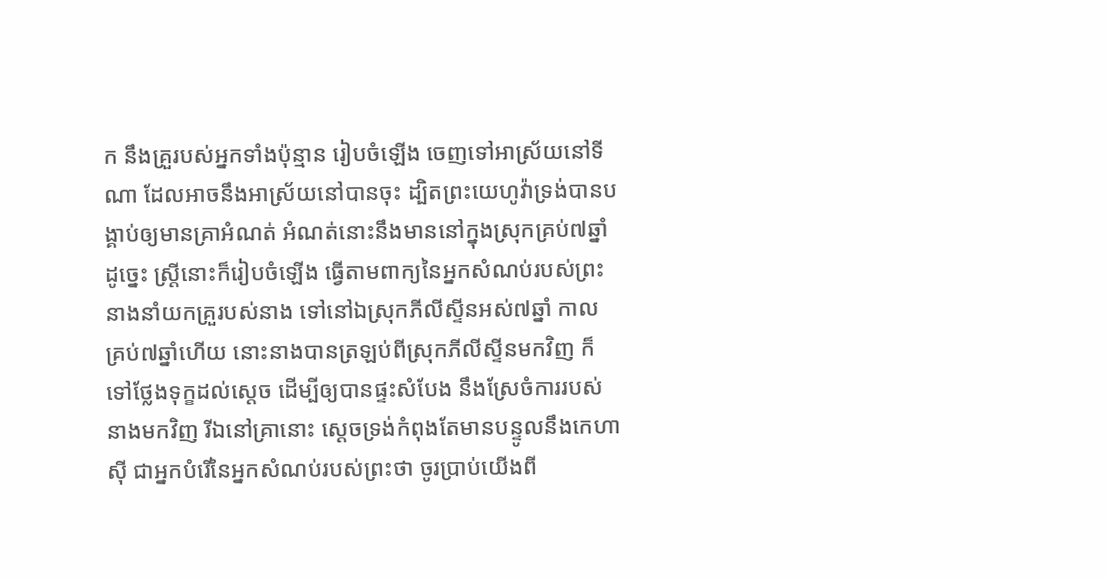ក នឹងគ្រួរបស់អ្នកទាំងប៉ុន្មាន រៀបចំឡើង ចេញទៅអាស្រ័យនៅទីណា ដែលអាចនឹងអាស្រ័យនៅបានចុះ ដ្បិតព្រះយេហូវ៉ាទ្រង់បានបង្គាប់ឲ្យមានគ្រាអំណត់ អំណត់នោះនឹងមាននៅក្នុងស្រុកគ្រប់៧ឆ្នាំ ដូច្នេះ ស្ត្រីនោះក៏រៀបចំឡើង ធ្វើតាមពាក្យនៃអ្នកសំណប់របស់ព្រះ នាងនាំយកគ្រួរបស់នាង ទៅនៅឯស្រុកភីលីស្ទីនអស់៧ឆ្នាំ កាលគ្រប់៧ឆ្នាំហើយ នោះនាងបានត្រឡប់ពីស្រុកភីលីស្ទីនមកវិញ ក៏ទៅថ្លែងទុក្ខដល់ស្តេច ដើម្បីឲ្យបានផ្ទះសំបែង នឹងស្រែចំការរបស់នាងមកវិញ រីឯនៅគ្រានោះ ស្តេចទ្រង់កំពុងតែមានបន្ទូលនឹងកេហាស៊ី ជាអ្នកបំរើនៃអ្នកសំណប់របស់ព្រះថា ចូរប្រាប់យើងពី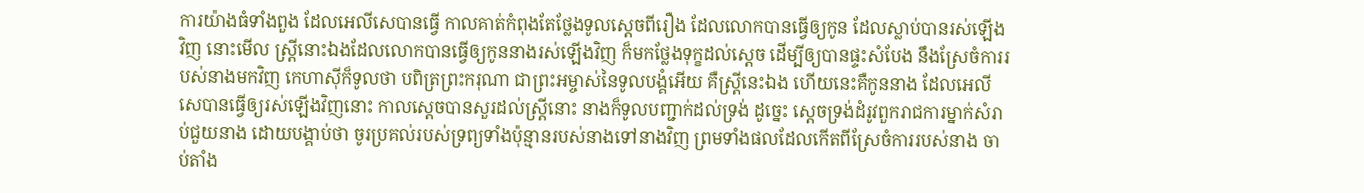ការយ៉ាងធំទាំងពួង ដែលអេលីសេបានធ្វើ កាលគាត់កំពុងតែថ្លែងទូលស្តេចពីរឿង ដែលលោកបានធ្វើឲ្យកូន ដែលស្លាប់បានរស់ឡើងវិញ នោះមើល ស្ត្រីនោះឯងដែលលោកបានធ្វើឲ្យកូននាងរស់ឡើងវិញ ក៏មកថ្លែងទុក្ខដល់ស្តេច ដើម្បីឲ្យបានផ្ទះសំបែង នឹងស្រែចំការរបស់នាងមកវិញ កេហាស៊ីក៏ទូលថា បពិត្រព្រះករុណា ជាព្រះអម្ចាស់នៃទូលបង្គំអើយ គឺស្ត្រីនេះឯង ហើយនេះគឺកូននាង ដែលអេលីសេបានធ្វើឲ្យរស់ឡើងវិញនោះ កាលស្តេចបានសួរដល់ស្ត្រីនោះ នាងក៏ទូលបញ្ជាក់ដល់ទ្រង់ ដូច្នេះ ស្តេចទ្រង់ដំរូវពួករាជការម្នាក់សំរាប់ជួយនាង ដោយបង្គាប់ថា ចូរប្រគល់របស់ទ្រព្យទាំងប៉ុន្មានរបស់នាងទៅនាងវិញ ព្រមទាំងផលដែលកើតពីស្រែចំការរបស់នាង ចាប់តាំង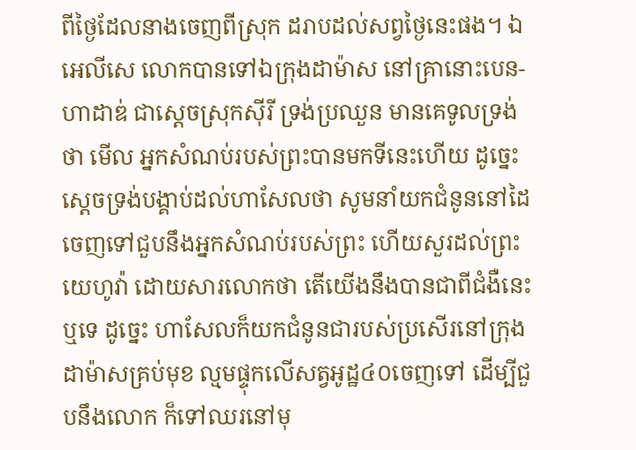ពីថ្ងៃដែលនាងចេញពីស្រុក ដរាបដល់សព្វថ្ងៃនេះផង។ ឯអេលីសេ លោកបានទៅឯក្រុងដាម៉ាស នៅគ្រានោះបេន-ហាដាឌ់ ជាស្តេចស្រុកស៊ីរី ទ្រង់ប្រឈួន មានគេទូលទ្រង់ថា មើល អ្នកសំណប់របស់ព្រះបានមកទីនេះហើយ ដូច្នេះ ស្តេចទ្រង់បង្គាប់ដល់ហាសែលថា សូមនាំយកជំនូននៅដៃ ចេញទៅជួបនឹងអ្នកសំណប់របស់ព្រះ ហើយសួរដល់ព្រះយេហូវ៉ា ដោយសារលោកថា តើយើងនឹងបានជាពីជំងឺនេះឬទេ ដូច្នេះ ហាសែលក៏យកជំនូនជារបស់ប្រសើរនៅក្រុងដាម៉ាសគ្រប់មុខ ល្មមផ្ទុកលើសត្វអូដ្ឋ៤០ចេញទៅ ដើម្បីជួបនឹងលោក ក៏ទៅឈរនៅមុ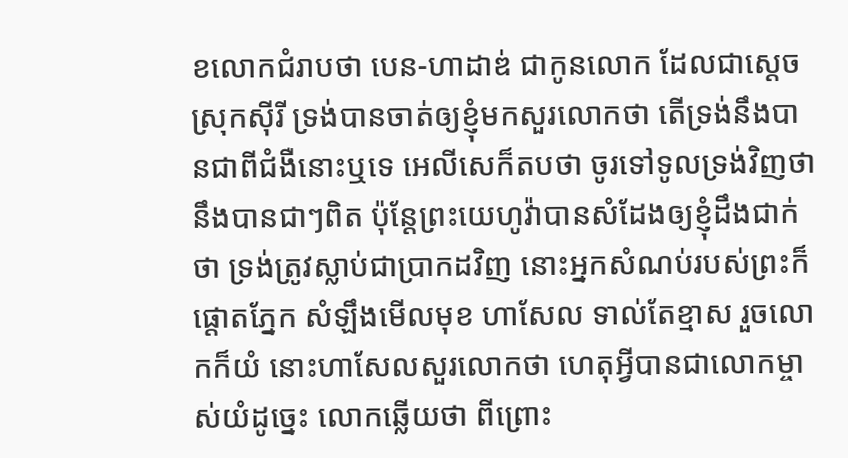ខលោកជំរាបថា បេន-ហាដាឌ់ ជាកូនលោក ដែលជាស្តេចស្រុកស៊ីរី ទ្រង់បានចាត់ឲ្យខ្ញុំមកសួរលោកថា តើទ្រង់នឹងបានជាពីជំងឺនោះឬទេ អេលីសេក៏តបថា ចូរទៅទូលទ្រង់វិញថា នឹងបានជាៗពិត ប៉ុន្តែព្រះយេហូវ៉ាបានសំដែងឲ្យខ្ញុំដឹងជាក់ថា ទ្រង់ត្រូវស្លាប់ជាប្រាកដវិញ នោះអ្នកសំណប់របស់ព្រះក៏ផ្តោតភ្នែក សំឡឹងមើលមុខ ហាសែល ទាល់តែខ្មាស រួចលោកក៏យំ នោះហាសែលសួរលោកថា ហេតុអ្វីបានជាលោកម្ចាស់យំដូច្នេះ លោកឆ្លើយថា ពីព្រោះ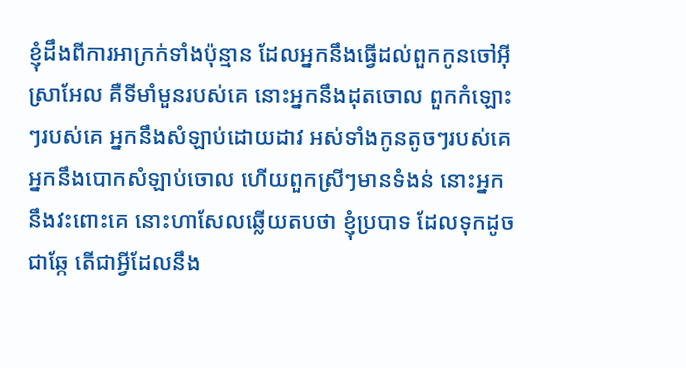ខ្ញុំដឹងពីការអាក្រក់ទាំងប៉ុន្មាន ដែលអ្នកនឹងធ្វើដល់ពួកកូនចៅអ៊ីស្រាអែល គឺទីមាំមួនរបស់គេ នោះអ្នកនឹងដុតចោល ពួកកំឡោះៗរបស់គេ អ្នកនឹងសំឡាប់ដោយដាវ អស់ទាំងកូនតូចៗរបស់គេ អ្នកនឹងបោកសំឡាប់ចោល ហើយពួកស្រីៗមានទំងន់ នោះអ្នកនឹងវះពោះគេ នោះហាសែលឆ្លើយតបថា ខ្ញុំប្របាទ ដែលទុកដូចជាឆ្កែ តើជាអ្វីដែលនឹង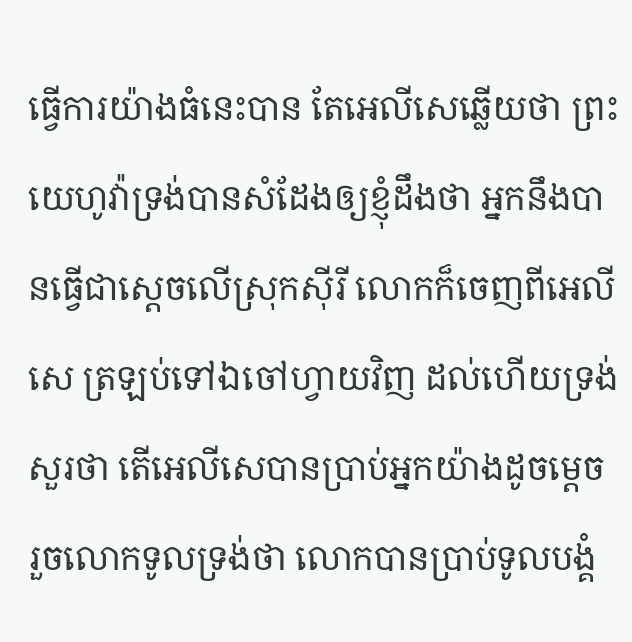ធ្វើការយ៉ាងធំនេះបាន តែអេលីសេឆ្លើយថា ព្រះយេហូវ៉ាទ្រង់បានសំដែងឲ្យខ្ញុំដឹងថា អ្នកនឹងបានធ្វើជាស្តេចលើស្រុកស៊ីរី លោកក៏ចេញពីអេលីសេ ត្រឡប់ទៅឯចៅហ្វាយវិញ ដល់ហើយទ្រង់សួរថា តើអេលីសេបានប្រាប់អ្នកយ៉ាងដូចម្តេច រួចលោកទូលទ្រង់ថា លោកបានប្រាប់ទូលបង្គំ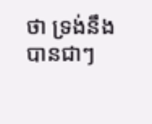ថា ទ្រង់នឹងបានជាៗ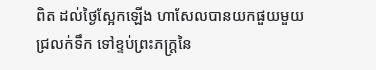ពិត ដល់ថ្ងៃស្អែកឡើង ហាសែលបានយកផួយមួយជ្រលក់ទឹក ទៅខ្ទប់ព្រះភក្ត្រនៃ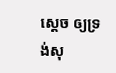ស្តេច ឲ្យទ្រង់សុ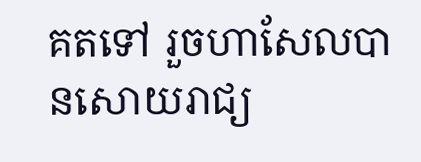គតទៅ រួចហាសែលបានសោយរាជ្យ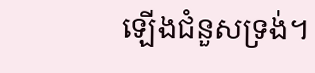ឡើងជំនួសទ្រង់។